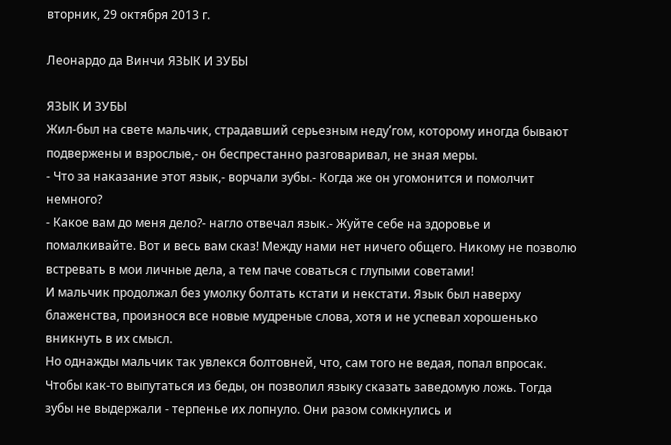вторник, 29 октября 2013 г.

Леонардо да Винчи ЯЗЫК И ЗУБЫ

ЯЗЫК И ЗУБЫ
Жил-был на свете мальчик, страдавший серьезным неду՛гом, которому иногда бывают подвержены и взрослые,- он беспрестанно разговаривал, не зная меры.
- Что за наказание этот язык,- ворчали зубы.- Когда же он угомонится и помолчит немного?
- Какое вам до меня дело?- нагло отвечал язык.- Жуйте себе на здоровье и помалкивайте. Вот и весь вам сказ! Между нами нет ничего общего. Никому не позволю встревать в мои личные дела, а тем паче соваться с глупыми советами!
И мальчик продолжал без умолку болтать кстати и некстати. Язык был наверху блаженства, произнося все новые мудреные слова, хотя и не успевал хорошенько вникнуть в их смысл.
Но однажды мальчик так увлекся болтовней, что, сам того не ведая, попал впросак. Чтобы как-то выпутаться из беды, он позволил языку сказать заведомую ложь. Тогда зубы не выдержали - терпенье их лопнуло. Они разом сомкнулись и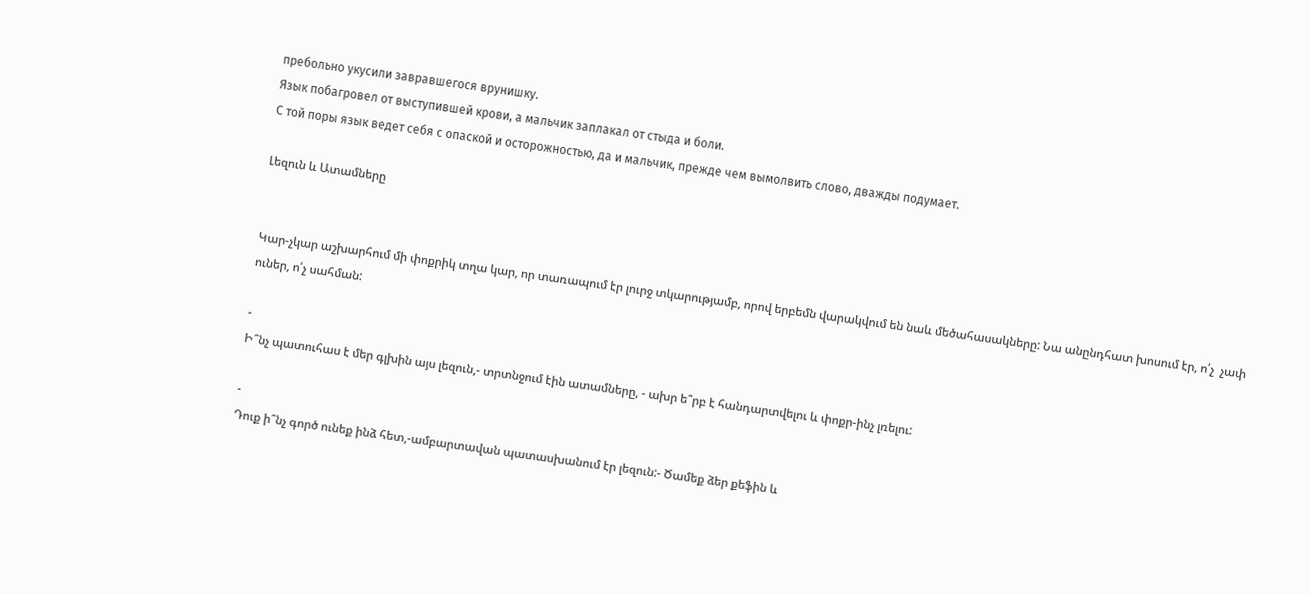пребольно укусили завравшегося врунишку.
Язык побагровел от выступившей крови, а мальчик заплакал от стыда и боли.
С той поры язык ведет себя с опаской и осторожностью, да и мальчик, прежде чем вымолвить слово, дважды подумает.

Լեզուն և Ատամները


Կար-չկար աշխարհում մի փոքրիկ տղա կար, որ տառապում էր լուրջ տկարությամբ, որով երբեմն վարակվում են նաև մեծահասակները: Նա անընդհատ խոսում էր, ո՛չ  չափ ուներ, ո՛չ սահման:

-
Ի՞նչ պատուհաս է մեր գլխին այս լեզուն,- տրտնջում էին ատամները, - ախր ե՞րբ է հանդարտվելու և փոքր-ինչ լռելու:

-
Դուք ի՞նչ գործ ունեք ինձ հետ,-ամբարտավան պատասխանում էր լեզուն:- Ծամեք ձեր քեֆին և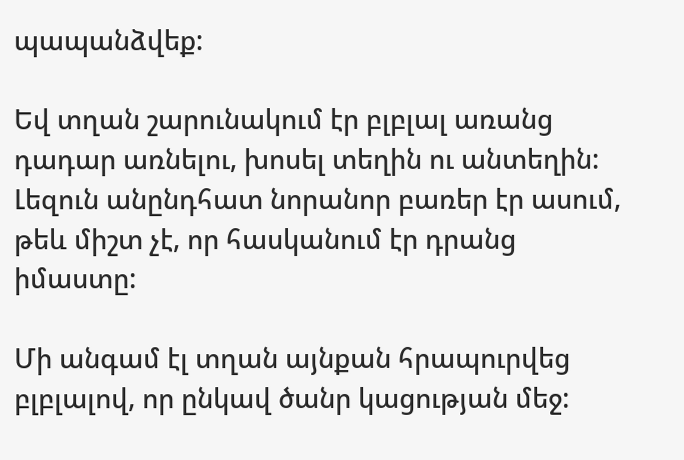պապանձվեք:

Եվ տղան շարունակում էր բլբլալ առանց դադար առնելու, խոսել տեղին ու անտեղին: Լեզուն անընդհատ նորանոր բառեր էր ասում, թեև միշտ չէ, որ հասկանում էր դրանց իմաստը:

Մի անգամ էլ տղան այնքան հրապուրվեց բլբլալով, որ ընկավ ծանր կացության մեջ: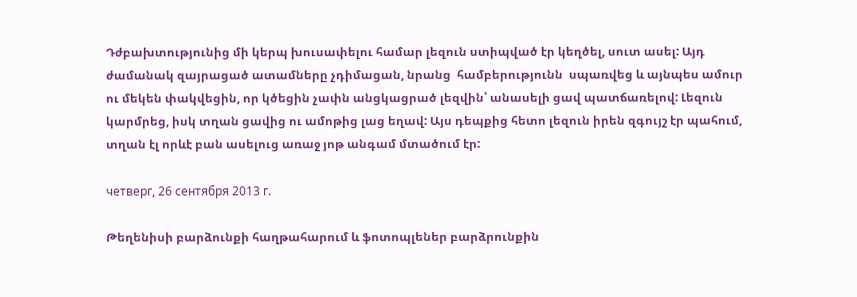Դժբախտությունից մի կերպ խուսափելու համար լեզուն ստիպված էր կեղծել, սուտ ասել: Այդ ժամանակ զայրացած ատամները չդիմացան, նրանց  համբերությունն  սպառվեց և այնպես ամուր ու մեկեն փակվեցին, որ կծեցին չափն անցկացրած լեզվին՝ անասելի ցավ պատճառելով: Լեզուն կարմրեց, իսկ տղան ցավից ու ամոթից լաց եղավ: Այս դեպքից հետո լեզուն իրեն զգույշ էր պահում, տղան էլ որևէ բան ասելուց առաջ յոթ անգամ մտածում էր:

четверг, 26 сентября 2013 г.

Թեղենիսի բարձունքի հաղթահարում և ֆոտոպլեներ բարձրունքին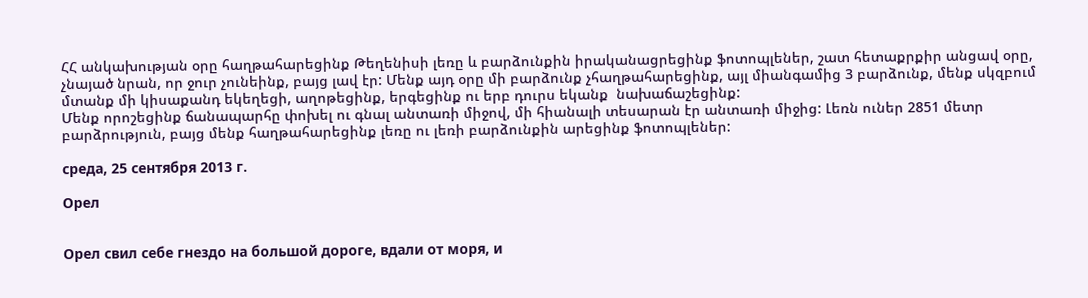ՀՀ անկախության օրը հաղթահարեցինք Թեղենիսի լեռը և բարձունքին իրականացրեցինք ֆոտոպլեներ, շատ հետաքրքիր անցավ օրը, չնայած նրան, որ ջուր չունեինք, բայց լավ էր: Մենք այդ օրը մի բարձունք չհաղթահարեցինք, այլ միանգամից 3 բարձունք, մենք սկզբում մտանք մի կիսաքանդ եկեղեցի, աղոթեցինք, երգեցինք ու երբ դուրս եկանք  նախաճաշեցինք:
Մենք որոշեցինք ճանապարհը փոխել ու գնալ անտառի միջով, մի հիանալի տեսարան էր անտառի միջից: Լեռն ուներ 2851 մետր բարձրություն, բայց մենք հաղթահարեցինք լեռը ու լեռի բարձունքին արեցինք ֆոտոպլեներ:

среда, 25 сентября 2013 г.

Орел


Орел свил себе гнездо на большой дороге, вдали от моря, и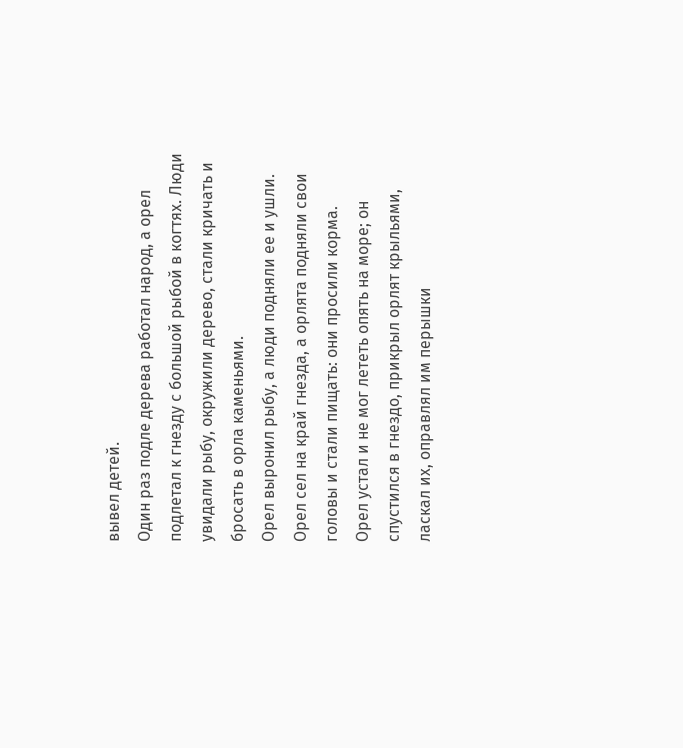вывел детей.
Один раз подле дерева работал народ, а орел подлетал к гнезду с большой рыбой в когтях. Люди увидали рыбу, окружили дерево, стали кричать и бросать в орла каменьями.
Орел выронил рыбу, а люди подняли ее и ушли.
Орел сел на край гнезда, а орлята подняли свои головы и стали пищать: они просили корма.
Орел устал и не мог лететь опять на море; он спустился в гнездо, прикрыл орлят крыльями, ласкал их, оправлял им перышки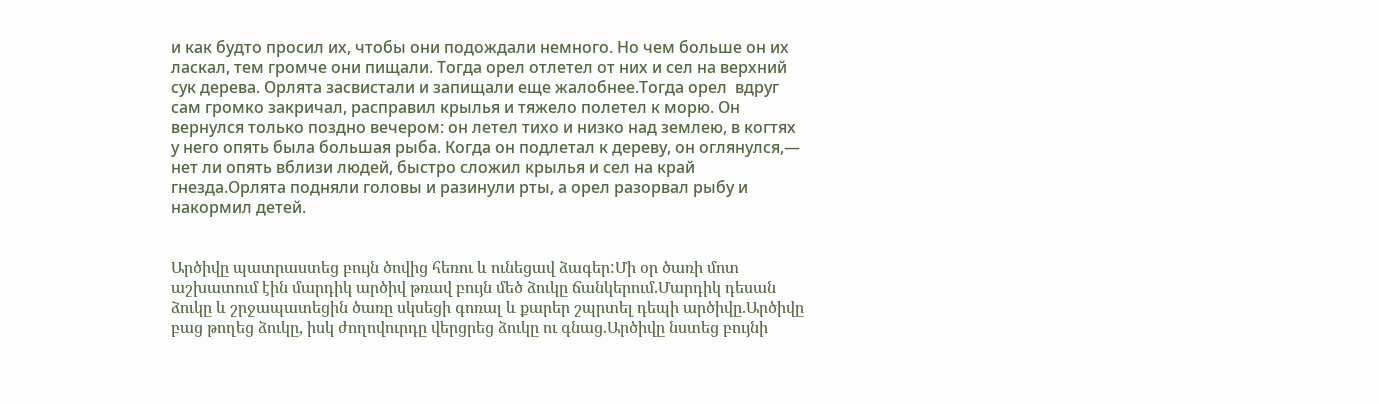и как будто просил их, чтобы они подождали немного. Но чем больше он их ласкал, тем громче они пищали. Тогда орел отлетел от них и сел на верхний сук дерева. Орлята засвистали и запищали еще жалобнее.Тогда орел  вдруг сам громко закричал, расправил крылья и тяжело полетел к морю. Он вернулся только поздно вечером: он летел тихо и низко над землею, в когтях у него опять была большая рыба. Когда он подлетал к дереву, он оглянулся,— нет ли опять вблизи людей, быстро сложил крылья и сел на край гнезда.Орлята подняли головы и разинули рты, а орел разорвал рыбу и накормил детей.


Արծիվը պատրաստեց բույն ծովից հեռու և ունեցավ ձագեր:Մի օր ծառի մոտ աշխատում էին մարդիկ արծիվ թռավ բույն մեծ ձուկը ճանկերում.Մարդիկ դեսան ձուկը և շրջապատեցին ծառը սկսեցի գոռալ և քարեր շպրտել դեպի արծիվը.Արծիվը բաց թողեց ձուկը, իսկ ժողովուրդը վերցրեց ձուկը ու գնաց.Արծիվը նստեց բույնի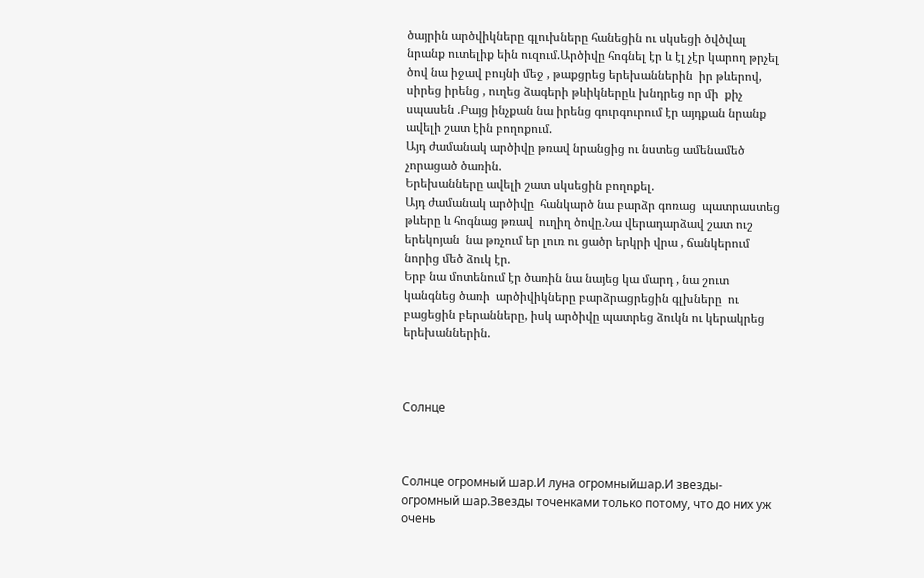ծայրին արծվիկները գլուխները հանեցին ու սկսեցի ծվծվալ նրանք ուտելիք եին ուզում.Արծիվը հոգնել էր և էլ չէր կարող թրչել ծով նա իջավ բույնի մեջ , թաքցրեց երեխաններին  իր թևերով, սիրեց իրենց , ուղեց ձագերի թևիկներըև խնդրեց որ մի  քիչ սպասեն .Բայց ինչքան նա իրենց գուրգուրում էր այդքան նրանք ավելի շատ էին բողոքում.
Այդ ժամանակ արծիվը թռավ նրանցից ու նստեց ամենամեծ չորացած ծառին.
Երեխանները ավելի շատ սկսեցին բողոքել.
Այդ ժամանակ արծիվը  հանկարծ նա բարձր գոռաց  պատրաստեց թևերը և հոգնաց թռավ  ուղիղ ծովը.Նա վերադարձավ շատ ուշ երեկոյան  նա թռչում եր լուռ ու ցածր երկրի վրա , ճանկերում նորից մեծ ձուկ էր.
Երբ նա մոտենում էր ծառին նա նայեց կա մարդ , նա շուտ  կանգնեց ծառի  արծիվիկները բարձրացրեցին գլխները  ու բացեցին բերանները, իսկ արծիվը պատրեց ձուկն ու կերակրեց երեխաններին.



Солнце



Солнце огромный шар.И луна огромныйшар.И звезды-огромный шар.Звезды точенками только потому, что до них уж очень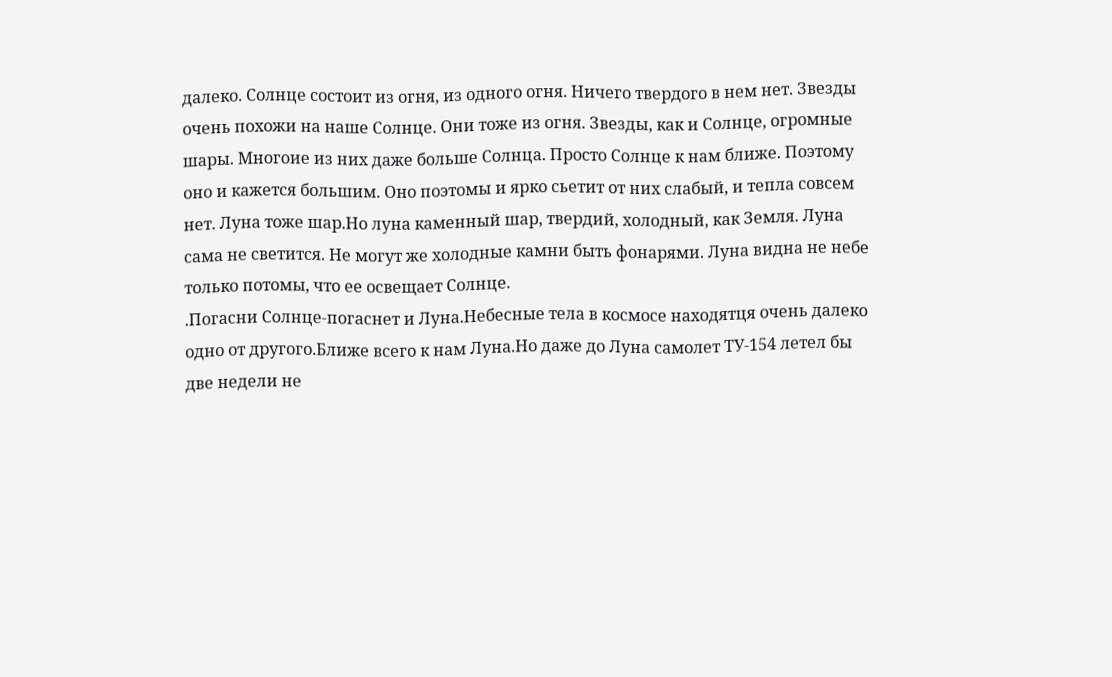далеко. Солнце состоит из огня, из одного огня. Ничего твердого в нем нет. Звезды очень похожи на наше Солнце. Они тоже из огня. Звезды, как и Солнце, огромные  шары. Многоие из них даже больше Солнца. Просто Солнце к нам ближе. Поэтому оно и кажется большим. Оно поэтомы и ярко сьетит от них слабый, и тепла совсем нет. Луна тоже шар.Но луна каменный шар, твердий, холодный, как Земля. Луна сама не светится. Не могут же холодные камни быть фонарями. Луна видна не небе только потомы, что ее освещает Солнце.
.Погасни Солнце-погаснет и Луна.Небесные тела в космосе находятця очень далеко одно от другого.Ближе всего к нам Луна.Но даже до Луна самолет ТУ-154 летел бы две недели не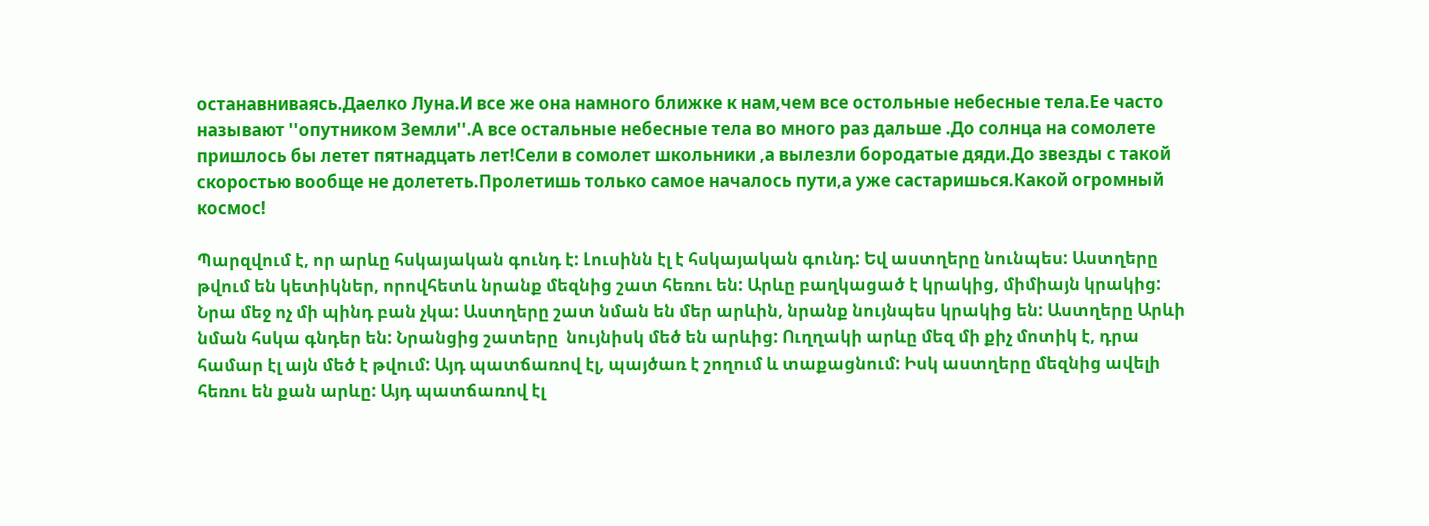останавниваясь.Даелко Луна.И все же она намного ближке к нам,чем все остольные небесные тела.Ее часто называют ''опутником Земли''.А все остальные небесные тела во много раз дальше .До солнца на сомолете пришлось бы летет пятнадцать лет!Сели в сомолет школьники ,а вылезли бородатые дяди.До звезды с такой скоростью вообще не долететь.Пролетишь только самое началось пути,а уже састаришься.Какой огромный космос!

Պարզվում է, որ արևը հսկայական գունդ է: Լուսինն էլ է հսկայական գունդ: Եվ աստղերը նունպես: Աստղերը թվում են կետիկներ, որովհետև նրանք մեզնից շատ հեռու են: Արևը բաղկացած է կրակից, միմիայն կրակից: Նրա մեջ ոչ մի պինդ բան չկա: Աստղերը շատ նման են մեր արևին, նրանք նույնպես կրակից են: Աստղերը Արևի նման հսկա գնդեր են: Նրանցից շատերը  նույնիսկ մեծ են արևից: Ուղղակի արևը մեզ մի քիչ մոտիկ է, դրա համար էլ այն մեծ է թվում: Այդ պատճառով էլ, պայծառ է շողում և տաքացնում: Իսկ աստղերը մեզնից ավելի հեռու են քան արևը: Այդ պատճառով էլ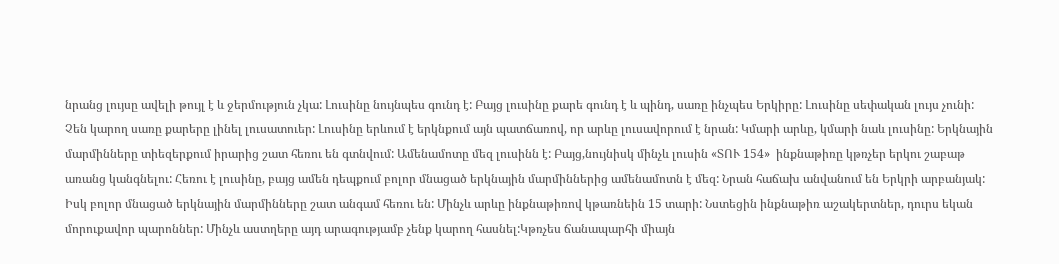նրանց լույսը ավելի թույլ է և ջերմություն չկա: Լուսինը նույնպես գունդ է: Բայց լուսինը քարե գունդ է և պինդ, սառը ինչպես Երկիրը: Լուսինը սեփական լույս չունի: Չեն կարող սառը քարերը լինել լուսատուեր: Լուսինը երևում է երկնքում այն պատճառով, որ արևը լուսավորում է նրան: Կմարի արևը, կմարի նաև լուսինը: Երկնային մարմինները տիեզերքում իրարից շատ հեռու են գտնվում: Ամենամոտը մեզ լուսինն է: Բայց,նույնիսկ մինչև լուսին «ՏՈՒ 154»  ինքնաթիռը կթռչեր երկու շաբաթ առանց կանգնելու: Հեռու է լուսինը, բայց ամեն դեպքում բոլոր մնացած երկնային մարմիններից ամենամոտն է մեզ: Նրան հաճախ անվանում են Երկրի արբանյակ: Իսկ բոլոր մնացած երկնային մարմինները շատ անգամ հեռու են: Մինչև արևը ինքնաթիռով կթառնեին 15 տարի: Նստեցին ինքնաթիռ աշակերտներ, դուրս եկան մորուքավոր պարոններ: Մինչև աստղերը այդ արագությամբ չենք կարող հասնել:Կթռչես ճանապարհի միայն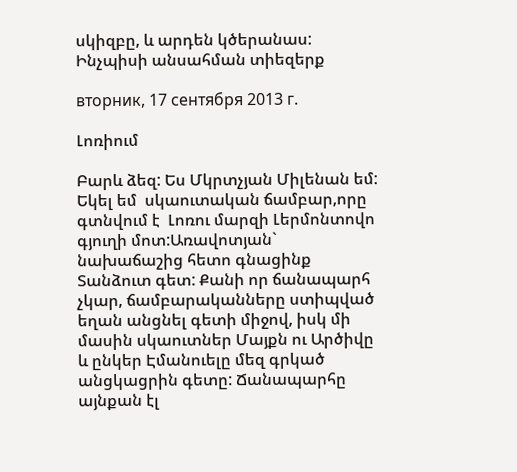սկիզբը, և արդեն կծերանաս: Ինչպիսի անսահման տիեզերք

вторник, 17 сентября 2013 г.

Լոռիում

Բարև ձեզ: Ես Մկրտչյան Միլենան եմ: Եկել եմ  սկաուտական ճամբար,որը գտնվում է  Լոռու մարզի Լերմոնտովո գյուղի մոտ:Առավոտյան` նախաճաշից հետո գնացինք Տանձուտ գետ: Քանի որ ճանապարհ չկար, ճամբարականները ստիպված եղան անցնել գետի միջով, իսկ մի մասին սկաուտներ Մայքն ու Արծիվը և ընկեր Էմանուելը մեզ գրկած անցկացրին գետը: Ճանապարհը այնքան էլ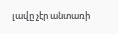լավը չէր անտառի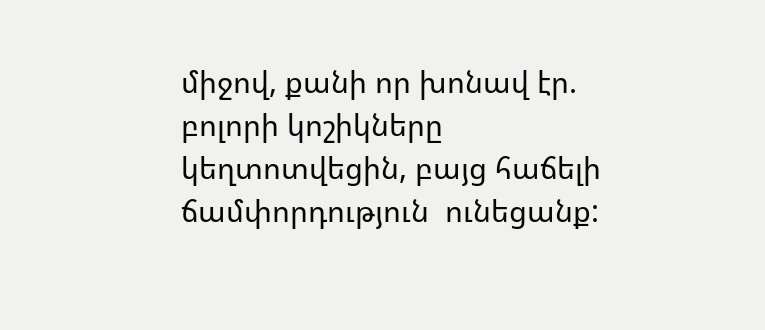միջով, քանի որ խոնավ էր. բոլորի կոշիկները կեղտոտվեցին, բայց հաճելի ճամփորդություն  ունեցանք: